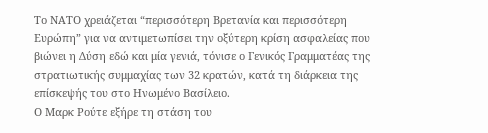Το ΝΑΤΟ χρειάζεται “περισσότερη Βρετανία και περισσότερη Ευρώπη” για να αντιμετωπίσει την οξύτερη κρίση ασφαλείας που βιώνει η Δύση εδώ και μία γενιά, τόνισε ο Γενικός Γραμματέας της στρατιωτικής συμμαχίας των 32 κρατών, κατά τη διάρκεια της επίσκεψής του στο Ηνωμένο Βασίλειο.
Ο Μαρκ Ρούτε εξήρε τη στάση του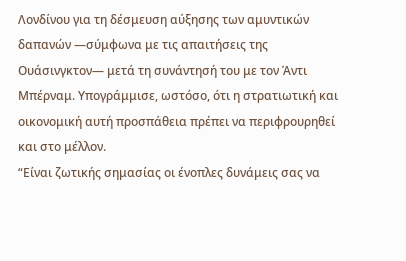Λονδίνου για τη δέσμευση αύξησης των αμυντικών δαπανών —σύμφωνα με τις απαιτήσεις της Ουάσινγκτον— μετά τη συνάντησή του με τον Άντι Μπέρναμ. Υπογράμμισε, ωστόσο, ότι η στρατιωτική και οικονομική αυτή προσπάθεια πρέπει να περιφρουρηθεί και στο μέλλον.
“Είναι ζωτικής σημασίας οι ένοπλες δυνάμεις σας να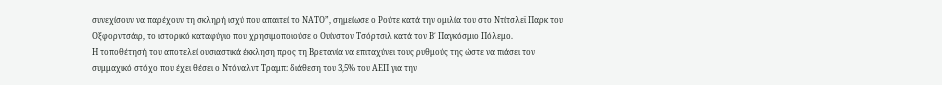συνεχίσουν να παρέχουν τη σκληρή ισχύ που απαιτεί το ΝΑΤΟ”, σημείωσε ο Ρούτε κατά την ομιλία του στο Ντίτσλεϊ Παρκ του Οξφορντσάιρ, το ιστορικό καταφύγιο που χρησιμοποιούσε ο Ουίνστον Τσόρτσιλ κατά τον Β΄ Παγκόσμιο Πόλεμο.
Η τοποθέτησή του αποτελεί ουσιαστικά έκκληση προς τη Βρετανία να επιταχύνει τους ρυθμούς της ώστε να πιάσει τον συμμαχικό στόχο που έχει θέσει ο Ντόναλντ Τραμπ: διάθεση του 3,5% του ΑΕΠ για την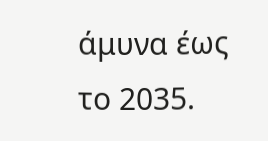άμυνα έως το 2035.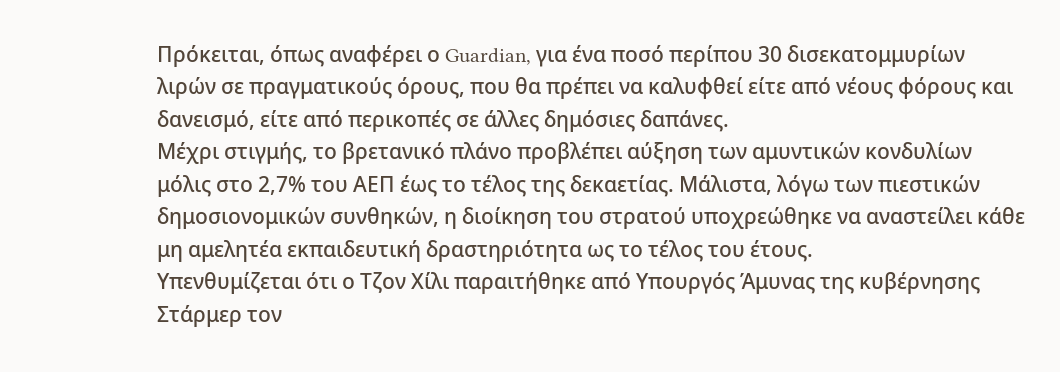Πρόκειται, όπως αναφέρει ο Guardian, για ένα ποσό περίπου 30 δισεκατομμυρίων λιρών σε πραγματικούς όρους, που θα πρέπει να καλυφθεί είτε από νέους φόρους και δανεισμό, είτε από περικοπές σε άλλες δημόσιες δαπάνες.
Μέχρι στιγμής, το βρετανικό πλάνο προβλέπει αύξηση των αμυντικών κονδυλίων μόλις στο 2,7% του ΑΕΠ έως το τέλος της δεκαετίας. Μάλιστα, λόγω των πιεστικών δημοσιονομικών συνθηκών, η διοίκηση του στρατού υποχρεώθηκε να αναστείλει κάθε μη αμελητέα εκπαιδευτική δραστηριότητα ως το τέλος του έτους.
Υπενθυμίζεται ότι ο Τζον Χίλι παραιτήθηκε από Υπουργός Άμυνας της κυβέρνησης Στάρμερ τον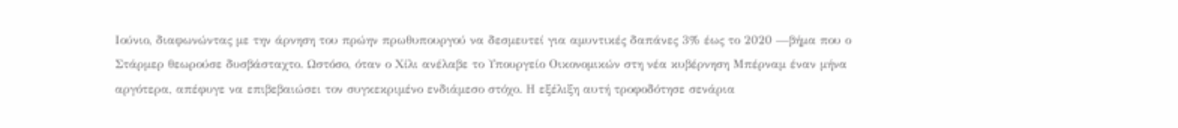Ιούνιο, διαφωνώντας με την άρνηση του πρώην πρωθυπουργού να δεσμευτεί για αμυντικές δαπάνες 3% έως το 2020 —βήμα που ο Στάρμερ θεωρούσε δυσβάσταχτο. Ωστόσο, όταν ο Χίλι ανέλαβε το Υπουργείο Οικονομικών στη νέα κυβέρνηση Μπέρναμ έναν μήνα αργότερα, απέφυγε να επιβεβαιώσει τον συγκεκριμένο ενδιάμεσο στόχο. Η εξέλιξη αυτή τροφοδότησε σενάρια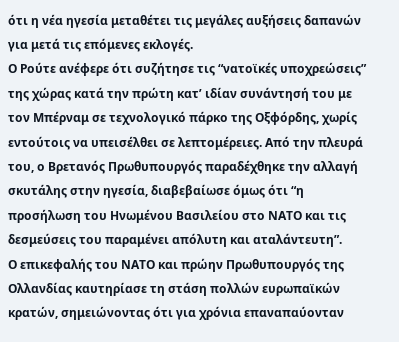ότι η νέα ηγεσία μεταθέτει τις μεγάλες αυξήσεις δαπανών για μετά τις επόμενες εκλογές.
Ο Ρούτε ανέφερε ότι συζήτησε τις “νατοϊκές υποχρεώσεις” της χώρας κατά την πρώτη κατ’ ιδίαν συνάντησή του με τον Μπέρναμ σε τεχνολογικό πάρκο της Οξφόρδης, χωρίς εντούτοις να υπεισέλθει σε λεπτομέρειες. Από την πλευρά του, ο Βρετανός Πρωθυπουργός παραδέχθηκε την αλλαγή σκυτάλης στην ηγεσία, διαβεβαίωσε όμως ότι “η προσήλωση του Ηνωμένου Βασιλείου στο ΝΑΤΟ και τις δεσμεύσεις του παραμένει απόλυτη και αταλάντευτη”.
Ο επικεφαλής του ΝΑΤΟ και πρώην Πρωθυπουργός της Ολλανδίας καυτηρίασε τη στάση πολλών ευρωπαϊκών κρατών, σημειώνοντας ότι για χρόνια επαναπαύονταν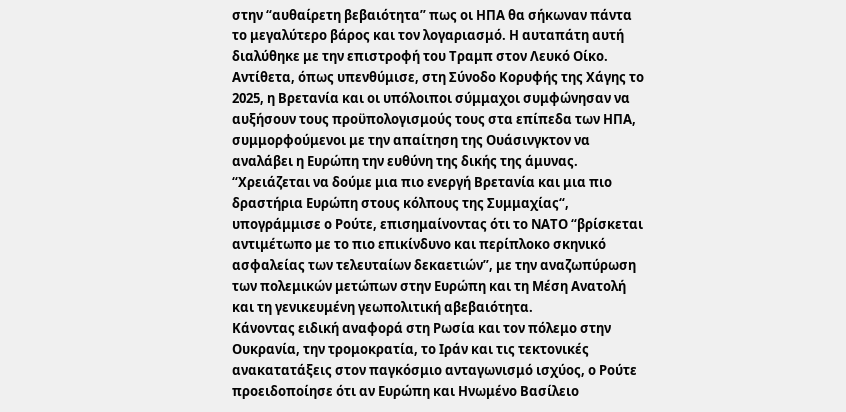στην “αυθαίρετη βεβαιότητα” πως οι ΗΠΑ θα σήκωναν πάντα το μεγαλύτερο βάρος και τον λογαριασμό. Η αυταπάτη αυτή διαλύθηκε με την επιστροφή του Τραμπ στον Λευκό Οίκο.
Αντίθετα, όπως υπενθύμισε, στη Σύνοδο Κορυφής της Χάγης το 2025, η Βρετανία και οι υπόλοιποι σύμμαχοι συμφώνησαν να αυξήσουν τους προϋπολογισμούς τους στα επίπεδα των ΗΠΑ, συμμορφούμενοι με την απαίτηση της Ουάσινγκτον να αναλάβει η Ευρώπη την ευθύνη της δικής της άμυνας.
“Χρειάζεται να δούμε μια πιο ενεργή Βρετανία και μια πιο δραστήρια Ευρώπη στους κόλπους της Συμμαχίας“, υπογράμμισε ο Ρούτε, επισημαίνοντας ότι το ΝΑΤΟ “βρίσκεται αντιμέτωπο με το πιο επικίνδυνο και περίπλοκο σκηνικό ασφαλείας των τελευταίων δεκαετιών”, με την αναζωπύρωση των πολεμικών μετώπων στην Ευρώπη και τη Μέση Ανατολή και τη γενικευμένη γεωπολιτική αβεβαιότητα.
Κάνοντας ειδική αναφορά στη Ρωσία και τον πόλεμο στην Ουκρανία, την τρομοκρατία, το Ιράν και τις τεκτονικές ανακατατάξεις στον παγκόσμιο ανταγωνισμό ισχύος, ο Ρούτε προειδοποίησε ότι αν Ευρώπη και Ηνωμένο Βασίλειο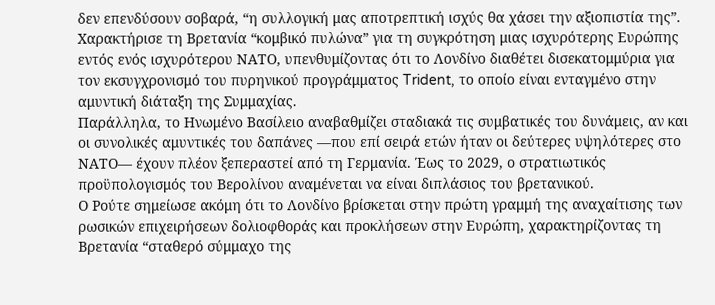δεν επενδύσουν σοβαρά, “η συλλογική μας αποτρεπτική ισχύς θα χάσει την αξιοπιστία της”.
Χαρακτήρισε τη Βρετανία “κομβικό πυλώνα” για τη συγκρότηση μιας ισχυρότερης Ευρώπης εντός ενός ισχυρότερου ΝΑΤΟ, υπενθυμίζοντας ότι το Λονδίνο διαθέτει δισεκατομμύρια για τον εκσυγχρονισμό του πυρηνικού προγράμματος Trident, το οποίο είναι ενταγμένο στην αμυντική διάταξη της Συμμαχίας.
Παράλληλα, το Ηνωμένο Βασίλειο αναβαθμίζει σταδιακά τις συμβατικές του δυνάμεις, αν και οι συνολικές αμυντικές του δαπάνες —που επί σειρά ετών ήταν οι δεύτερες υψηλότερες στο ΝΑΤΟ— έχουν πλέον ξεπεραστεί από τη Γερμανία. Έως το 2029, ο στρατιωτικός προϋπολογισμός του Βερολίνου αναμένεται να είναι διπλάσιος του βρετανικού.
Ο Ρούτε σημείωσε ακόμη ότι το Λονδίνο βρίσκεται στην πρώτη γραμμή της αναχαίτισης των ρωσικών επιχειρήσεων δολιοφθοράς και προκλήσεων στην Ευρώπη, χαρακτηρίζοντας τη Βρετανία “σταθερό σύμμαχο της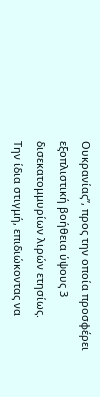Ουκρανίας”, προς την οποία προσφέρει εξοπλιστική βοήθεια ύψους 3 δισεκατομμυρίων λιρών ετησίως.
Την ίδια στιγμή, επιδιώκοντας να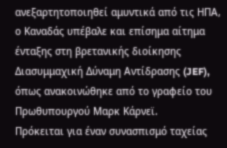ανεξαρτητοποιηθεί αμυντικά από τις ΗΠΑ, ο Καναδάς υπέβαλε και επίσημα αίτημα ένταξης στη βρετανικής διοίκησης Διασυμμαχική Δύναμη Αντίδρασης (JEF), όπως ανακοινώθηκε από το γραφείο του Πρωθυπουργού Μαρκ Κάρνεϊ.
Πρόκειται για έναν συνασπισμό ταχείας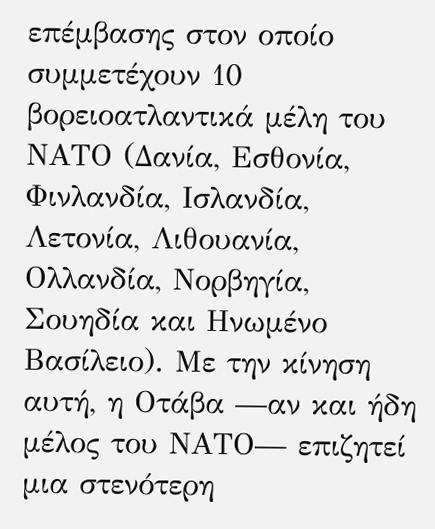επέμβασης στον οποίο συμμετέχουν 10 βορειοατλαντικά μέλη του ΝΑΤΟ (Δανία, Εσθονία, Φινλανδία, Ισλανδία, Λετονία, Λιθουανία, Ολλανδία, Νορβηγία, Σουηδία και Ηνωμένο Βασίλειο). Με την κίνηση αυτή, η Οτάβα —αν και ήδη μέλος του ΝΑΤΟ— επιζητεί μια στενότερη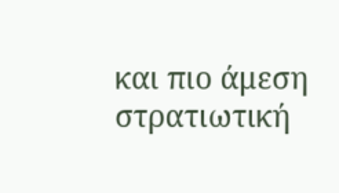και πιο άμεση στρατιωτική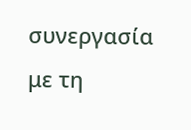συνεργασία με τη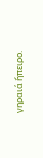γηραιά ἤπειρο.